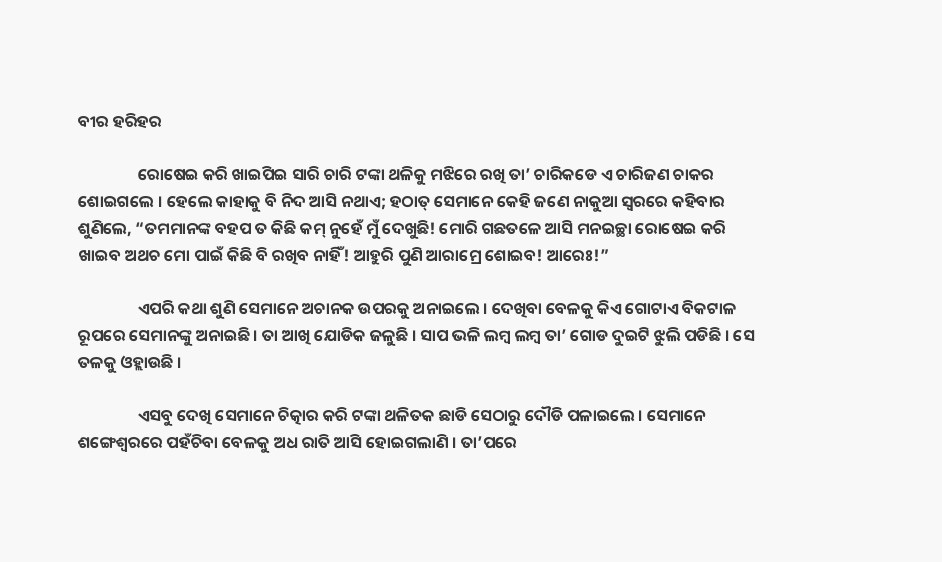ବୀର ହରିହର

                ରୋଷେଇ କରି ଖାଇପିଇ ସାରି ଚାରି ଟଙ୍କା ଥଳିକୁ ମଝିରେ ରଖି ତା’ ଚାରିକଡେ ଏ ଚାରିଜଣ ଚାକର ଶୋଇଗଲେ । ହେଲେ କାହାକୁ ବି ନିଦ ଆସି ନଥାଏ; ହଠାତ୍ ସେମାନେ କେହି ଜଣେ ନାକୁଆ ସ୍ୱରରେ କହିବାର ଶୁଣିଲେ, “ତମମାନଙ୍କ ବହପ ତ କିଛି କମ୍ ନୁହେଁ ମୁଁ ଦେଖୁଛି! ମୋରି ଗଛତଳେ ଆସି ମନଇଚ୍ଛା ରୋଷେଇ କରି ଖାଇବ ଅଥଚ ମୋ ପାଇଁ କିଛି ବି ରଖିବ ନାହିଁ! ଆହୁରି ପୁଣି ଆରାମ୍ରେ ଶୋଇବ! ଆରେଃ!”

                ଏପରି କଥା ଶୁଣି ସେମାନେ ଅଚାନକ ଉପରକୁ ଅନାଇଲେ । ଦେଖିବା ବେଳକୁ କିଏ ଗୋଟାଏ ବିକଟାଳ ରୂପରେ ସେମାନଙ୍କୁ ଅନାଇଛି । ତା ଆଖି ଯୋଡିକ ଜଳୁଛି । ସାପ ଭଳି ଲମ୍ବ ଲମ୍ବ ତା’ ଗୋଡ ଦୁଇଟି ଝୁଲି ପଡିଛି । ସେ ତଳକୁ ଓହ୍ଲାଉଛି ।

                ଏସବୁ ଦେଖି ସେମାନେ ଚିତ୍କାର କରି ଟଙ୍କା ଥଳିତକ ଛାଡି ସେଠାରୁ ଦୌଡି ପଳାଇଲେ । ସେମାନେ ଶଙ୍ଗେଶ୍ୱରରେ ପହଁଚିବା ବେଳକୁ ଅଧ ରାତି ଆସି ହୋଇଗଲାଣି । ତା’ପରେ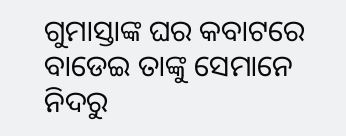ଗୁମାସ୍ତାଙ୍କ ଘର କବାଟରେ ବାଡେଇ ତାଙ୍କୁ ସେମାନେ ନିଦରୁ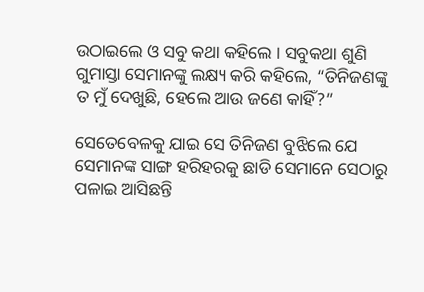ଉଠାଇଲେ ଓ ସବୁ କଥା କହିଲେ । ସବୁକଥା ଶୁଣି ଗୁମାସ୍ତା ସେମାନଙ୍କୁ ଲକ୍ଷ୍ୟ କରି କହିଲେ, “ତିନିଜଣଙ୍କୁ ତ ମୁଁ ଦେଖୁଛି, ହେଲେ ଆଉ ଜଣେ କାହିଁ?”

ସେତେବେଳକୁ ଯାଇ ସେ ତିନିଜଣ ବୁଝିଲେ ଯେ ସେମାନଙ୍କ ସାଙ୍ଗ ହରିହରକୁ ଛାଡି ସେମାନେ ସେଠାରୁ ପଳାଇ ଆସିଛନ୍ତି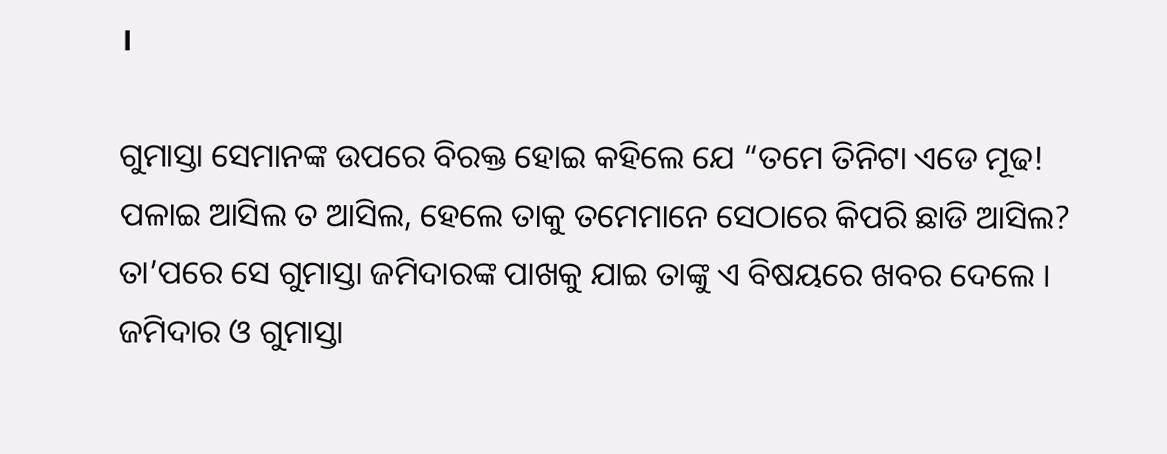।

ଗୁମାସ୍ତା ସେମାନଙ୍କ ଉପରେ ବିରକ୍ତ ହୋଇ କହିଲେ ଯେ “ତମେ ତିନିଟା ଏଡେ ମୂଢ! ପଳାଇ ଆସିଲ ତ ଆସିଲ, ହେଲେ ତାକୁ ତମେମାନେ ସେଠାରେ କିପରି ଛାଡି ଆସିଲ? ତା’ପରେ ସେ ଗୁମାସ୍ତା ଜମିଦାରଙ୍କ ପାଖକୁ ଯାଇ ତାଙ୍କୁ ଏ ବିଷୟରେ ଖବର ଦେଲେ । ଜମିଦାର ଓ ଗୁମାସ୍ତା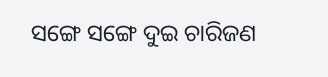ସଙ୍ଗେ ସଙ୍ଗେ ଦୁଇ ଚାରିଜଣ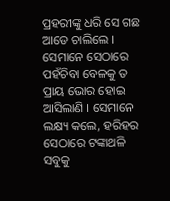ପ୍ରହରୀଙ୍କୁ ଧରି ସେ ଗଛ ଆଡେ ଚାଲିଲେ । ସେମାନେ ସେଠାରେ ପହଁଚିବା ବେଳକୁ ତ ପ୍ରାୟ ଭୋର ହୋଇ ଆସିଲାଣି । ସେମାନେ ଲକ୍ଷ୍ୟ କଲେ, ହରିହର ସେଠାରେ ଟଙ୍କାଥଳି ସବୁକୁ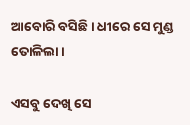ଆବୋରି ବସିଛି । ଧୀରେ ସେ ମୁଣ୍ଡ ତୋଳିଲା ।

ଏସବୁ ଦେଖି ସେ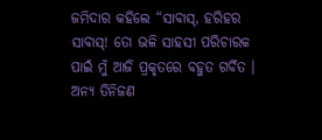ଜମିଦାର କହିଲେ “ସାବାସ୍, ହରିହର ସାବାସ୍! ତୋ ଭଳି ସାହସୀ ପରିଚାରକ ପାଇଁ ମୁଁ ଆଜି ପ୍ରକୃତରେ ବହୁତ ଗର୍ବିତ । ଅନ୍ୟ ତିନିଜଣ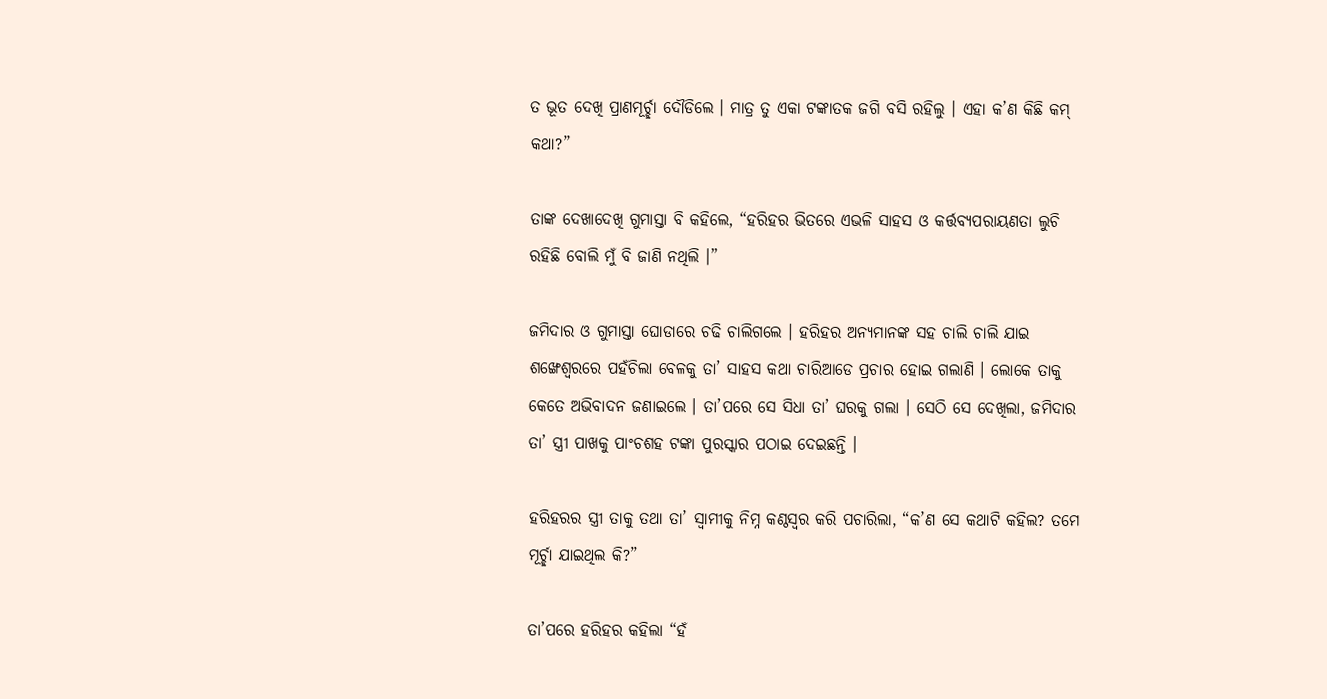ତ ଭୂତ ଦେଖି ପ୍ରାଣମୂର୍ଚ୍ଛା ଦୌଡିଲେ । ମାତ୍ର ତୁ ଏକା ଟଙ୍କାତକ ଜଗି ବସି ରହିଲୁ । ଏହା କ’ଣ କିଛି କମ୍ କଥା?”

ତାଙ୍କ ଦେଖାଦେଖି ଗୁମାସ୍ତା ବି କହିଲେ, “ହରିହର ଭିତରେ ଏଭଳି ସାହସ ଓ କର୍ତ୍ତବ୍ୟପରାୟଣତା ଲୁଚି ରହିଛି ବୋଲି ମୁଁ ବି ଜାଣି ନଥିଲି ।”

ଜମିଦାର ଓ ଗୁମାସ୍ତା ଘୋଡାରେ ଚଢି ଚାଲିଗଲେ । ହରିହର ଅନ୍ୟମାନଙ୍କ ସହ ଚାଲି ଚାଲି ଯାଇ ଶଙ୍ଖେଶ୍ୱରରେ ପହଁଚିଲା ବେଳକୁ ତା’ ସାହସ କଥା ଚାରିଆଡେ ପ୍ରଚାର ହୋଇ ଗଲାଣି । ଲୋକେ ତାକୁ କେତେ ଅଭିବାଦନ ଜଣାଇଲେ । ତା’ପରେ ସେ ସିଧା ତା’ ଘରକୁ ଗଲା । ସେଠି ସେ ଦେଖିଲା, ଜମିଦାର ତା’ ସ୍ତ୍ରୀ ପାଖକୁ ପାଂଚଶହ ଟଙ୍କା ପୁରସ୍କାର ପଠାଇ ଦେଇଛନ୍ତି ।

ହରିହରର ସ୍ତ୍ରୀ ତାକୁ ତଥା ତା’ ସ୍ୱାମୀକୁ ନିମ୍ନ କଣ୍ଠସ୍ୱର କରି ପଚାରିଲା, “କ’ଣ ସେ କଥାଟି କହିଲ? ତମେ ମୂର୍ଚ୍ଛା ଯାଇଥିଲ କି?”

ତା’ପରେ ହରିହର କହିଲା “ହଁ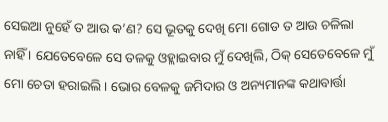ସେଇଆ ନୁହେଁ ତ ଆଉ କ’ଣ? ସେ ଭୂତକୁ ଦେଖି ମୋ ଗୋଡ ତ ଆଉ ଚଳିଲା ନାହିଁ । ଯେତେବେଳେ ସେ ତଳକୁ ଓହ୍ଲାଇବାର ମୁଁ ଦେଖିଲି, ଠିକ୍ ସେତେବେଳେ ମୁଁ ମୋ ଚେତା ହରାଇଲି । ଭୋର ବେଳକୁ ଜମିଦାର ଓ ଅନ୍ୟମାନଙ୍କ କଥାବାର୍ତ୍ତା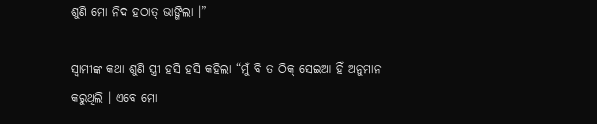ଶୁଣି ମୋ ନିଦ ହଠାତ୍ ଭାଙ୍ଗିଲା ।”

ସ୍ୱାମୀଙ୍କ କଥା ଶୁଣି ସ୍ତ୍ରୀ ହସି ହସି କହିଲା “ମୁଁ ବି ତ ଠିକ୍ ସେଇଆ ହିଁ ଅନୁମାନ କରୁଥିଲି । ଏବେ ମୋ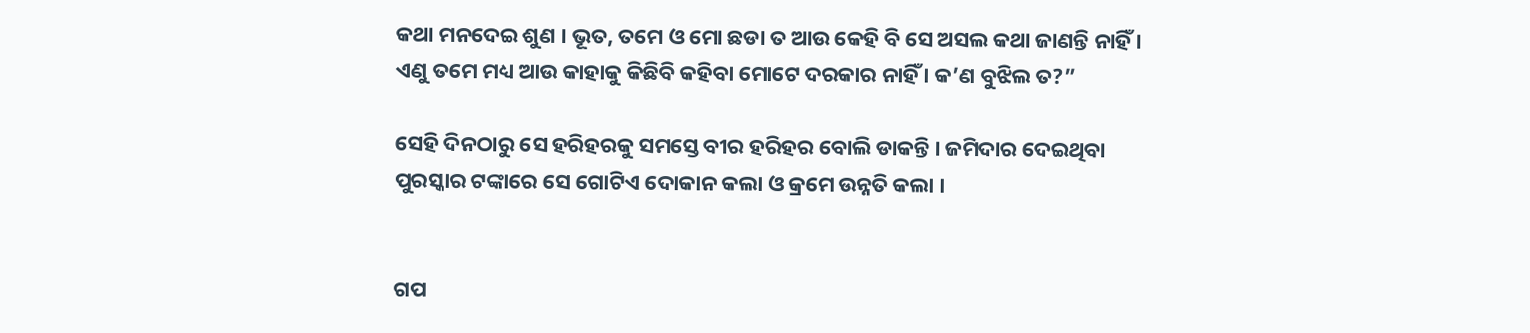କଥା ମନଦେଇ ଶୁଣ । ଭୂତ, ତମେ ଓ ମୋ ଛଡା ତ ଆଉ କେହି ବି ସେ ଅସଲ କଥା ଜାଣନ୍ତି ନାହିଁ । ଏଣୁ ତମେ ମଧ୍ୟ ଆଉ କାହାକୁ କିଛିବି କହିବା ମୋଟେ ଦରକାର ନାହିଁ । କ’ଣ ବୁଝିଲ ତ?”

ସେହି ଦିନଠାରୁ ସେ ହରିହରକୁ ସମସ୍ତେ ବୀର ହରିହର ବୋଲି ଡାକନ୍ତି । ଜମିଦାର ଦେଇଥିବା ପୁରସ୍କାର ଟଙ୍କାରେ ସେ ଗୋଟିଏ ଦୋକାନ କଲା ଓ କ୍ରମେ ଉନ୍ନତି କଲା ।


ଗପ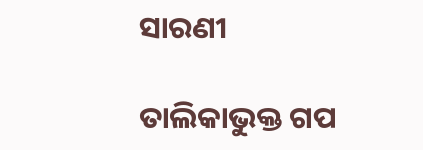ସାରଣୀ

ତାଲିକାଭୁକ୍ତ ଗପ